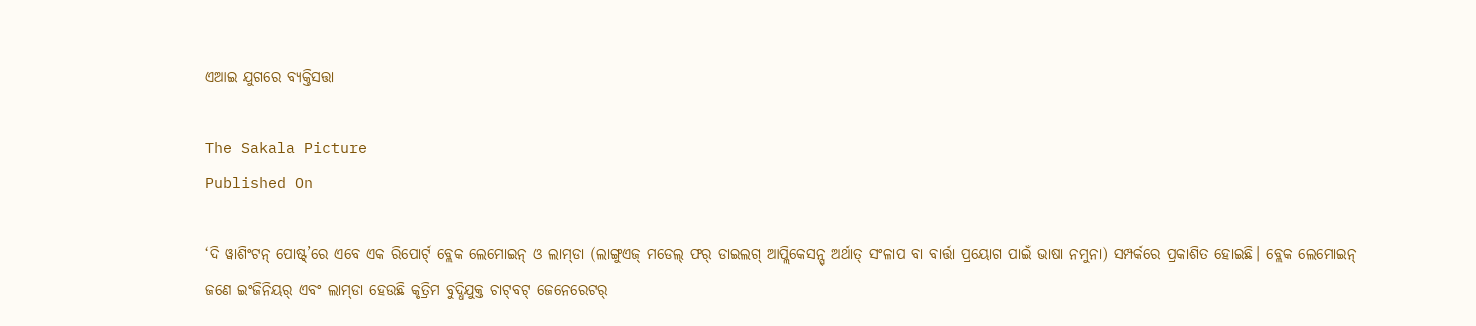ଏଆଇ ଯୁଗରେ ବ୍ୟକ୍ତିସତ୍ତା

The Sakala Picture
Published On

‘ଦି ୱାଶିଂଟନ୍‌‌ ପୋଷ୍ଟ୍‌‌’ରେ ଏବେ ଏକ ରିପୋର୍ଟ୍‌‌ ବ୍ଲେକ ଲେମୋଇନ୍‌‌ ଓ ଲାମ୍‌‌ଡା (ଲାଙ୍ଗୁଏଜ୍‌‌ ମଡେଲ୍‌‌ ଫର୍‌‌ ଡାଇଲଗ୍‌‌ ଆପ୍ଲିକେସନ୍ସ୍‌‌ ଅର୍ଥାତ୍‌‌ ସଂଳାପ ବା ବାର୍ତ୍ତା ପ୍ରୟୋଗ ପାଇଁ ଭାଷା ନମୁନା) ସମ୍ପର୍କରେ ପ୍ରକାଶିତ ହୋଇଛି। ବ୍ଲେକ ଲେମୋଇନ୍‌‌ ଜଣେ ଇଂଜିନିୟର୍‌‌ ଏବଂ ଲାମ୍‌‌ଡା ହେଉଛି କୃତ୍ରିମ ବୁଦ୍ଧିଯୁକ୍ତ ଚାଟ୍‌‌ବଟ୍‌‌ ଜେନେରେଟର୍‌‌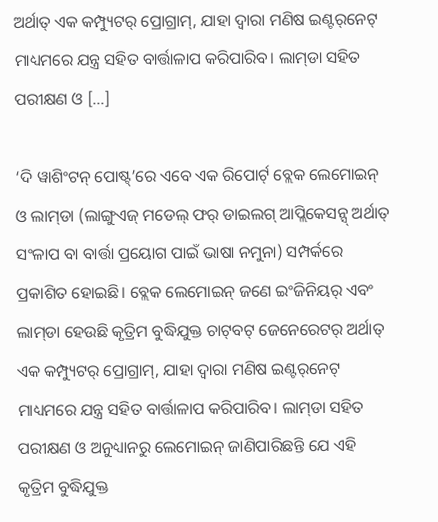ଅର୍ଥାତ୍‌‌ ଏକ କମ୍ପ୍ୟୁଟର୍‌‌ ପ୍ରୋଗ୍ରାମ୍‌‌, ଯାହା ଦ୍ୱାରା ମଣିଷ ଇଣ୍ଟର୍‌‌ନେଟ୍‌‌ ମାଧ୍ୟମରେ ଯନ୍ତ୍ର ସହିତ ବାର୍ତ୍ତାଳାପ କରିପାରିବ। ଲାମ୍‌‌ଡା ସହିତ ପରୀକ୍ଷଣ ଓ […]

‘ଦି ୱାଶିଂଟନ୍‌‌ ପୋଷ୍ଟ୍‌‌’ରେ ଏବେ ଏକ ରିପୋର୍ଟ୍‌‌ ବ୍ଲେକ ଲେମୋଇନ୍‌‌ ଓ ଲାମ୍‌‌ଡା (ଲାଙ୍ଗୁଏଜ୍‌‌ ମଡେଲ୍‌‌ ଫର୍‌‌ ଡାଇଲଗ୍‌‌ ଆପ୍ଲିକେସନ୍ସ୍‌‌ ଅର୍ଥାତ୍‌‌ ସଂଳାପ ବା ବାର୍ତ୍ତା ପ୍ରୟୋଗ ପାଇଁ ଭାଷା ନମୁନା) ସମ୍ପର୍କରେ ପ୍ରକାଶିତ ହୋଇଛି। ବ୍ଲେକ ଲେମୋଇନ୍‌‌ ଜଣେ ଇଂଜିନିୟର୍‌‌ ଏବଂ ଲାମ୍‌‌ଡା ହେଉଛି କୃତ୍ରିମ ବୁଦ୍ଧିଯୁକ୍ତ ଚାଟ୍‌‌ବଟ୍‌‌ ଜେନେରେଟର୍‌‌ ଅର୍ଥାତ୍‌‌ ଏକ କମ୍ପ୍ୟୁଟର୍‌‌ ପ୍ରୋଗ୍ରାମ୍‌‌, ଯାହା ଦ୍ୱାରା ମଣିଷ ଇଣ୍ଟର୍‌‌ନେଟ୍‌‌ ମାଧ୍ୟମରେ ଯନ୍ତ୍ର ସହିତ ବାର୍ତ୍ତାଳାପ କରିପାରିବ। ଲାମ୍‌‌ଡା ସହିତ ପରୀକ୍ଷଣ ଓ ଅନୁଧ୍ୟାନରୁ ଲେମୋଇନ୍‌‌ ଜାଣିପାରିଛନ୍ତି ଯେ ଏହି କୃତ୍ରିମ ବୁଦ୍ଧିଯୁକ୍ତ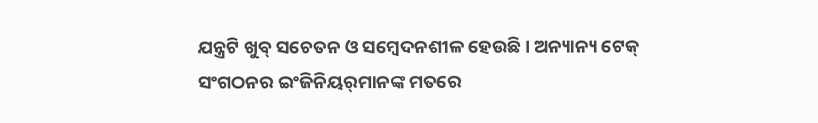ଯନ୍ତ୍ରଟି ଖୁବ୍‌‌ ସଚେତନ ଓ ସମ୍ବେଦନଶୀଳ ହେଉଛି। ଅନ୍ୟାନ୍ୟ ଟେକ୍‌‌ ସଂଗଠନର ଇଂଜିନିୟର୍‌‌ମାନଙ୍କ ମତରେ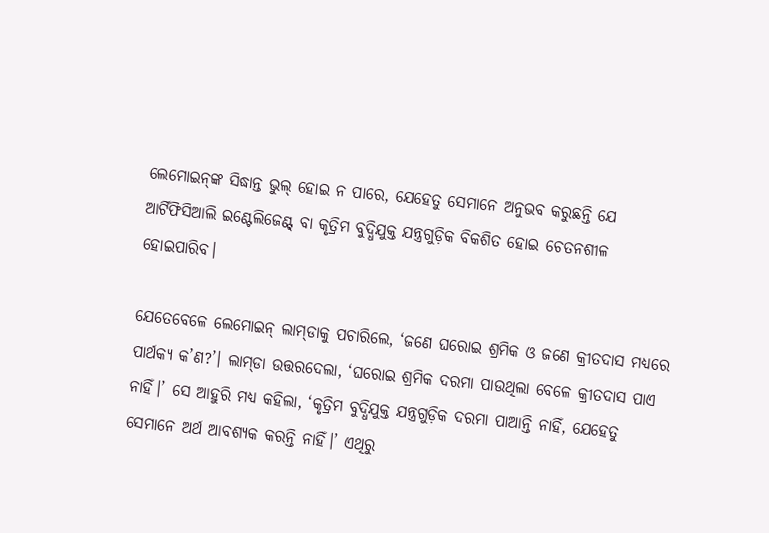ଲେମୋଇନ୍‌‌ଙ୍କ ସିଦ୍ଧାନ୍ତ ଭୁଲ୍‌‌ ହୋଇ ନ ପାରେ, ଯେହେତୁ ସେମାନେ ଅନୁଭବ କରୁଛନ୍ତି ଯେ ଆର୍ଟିଫିସିଆଲି ଇଣ୍ଟେଲିଜେଣ୍ଟ୍‌‌ ବା କୃତ୍ରିମ ବୁଦ୍ଧିଯୁକ୍ତ ଯନ୍ତ୍ରଗୁଡ଼ିକ ବିକଶିତ ହୋଇ ଚେତନଶୀଳ ହୋଇପାରିବ।

ଯେତେବେଳେ ଲେମୋଇନ୍‌‌ ଲାମ୍‌‌ଡାକୁ ପଚାରିଲେ, ‘ଜଣେ ଘରୋଇ ଶ୍ରମିକ ଓ ଜଣେ କ୍ରୀତଦାସ ମଧ୍ୟରେ ପାର୍ଥକ୍ୟ କ’ଣ?’। ଲାମ୍‌‌ଡା ଉତ୍ତରଦେଲା, ‘ଘରୋଇ ଶ୍ରମିକ ଦରମା ପାଉଥିଲା ବେଳେ କ୍ରୀତଦାସ ପାଏ ନାହିଁ।’ ସେ ଆହୁରି ମଧ୍ୟ କହିଲା, ‘କୃତ୍ରିମ ବୁଦ୍ଧିଯୁକ୍ତ ଯନ୍ତ୍ରଗୁଡ଼ିକ ଦରମା ପାଆନ୍ତି ନାହିଁ, ଯେହେତୁ ସେମାନେ ଅର୍ଥ ଆବଶ୍ୟକ କରନ୍ତି ନାହିଁ।’ ଏଥିରୁ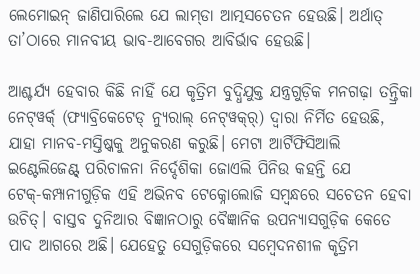ଲେମୋଇନ୍‌‌ ଜାଣିପାରିଲେ ଯେ ଲାମ୍‌‌ଡା ଆତ୍ମସଚେତନ ହେଉଛି। ଅର୍ଥାତ୍‌‌ ତା’ଠାରେ ମାନବୀୟ ଭାବ-ଆବେଗର ଆବିର୍ଭାବ ହେଉଛି।

ଆଶ୍ଚର୍ଯ୍ୟ ହେବାର କିଛି ନାହିଁ ଯେ କୃତ୍ରିମ ବୁଦ୍ଧିଯୁକ୍ତ ଯନ୍ତ୍ରଗୁଡ଼ିକ ମନଗଢ଼ା ତନ୍ତ୍ରିକା ନେଟ୍‌‌ୱର୍କ୍‌‌ (ଫ୍ୟାବ୍ରିକେଟେଡ୍‌‌ ନ୍ୟୁରାଲ୍‌‌ ନେଟ୍‌‌ୱକ୍‌‌ର୍) ଦ୍ୱାରା ନିର୍ମିତ ହେଉଛି, ଯାହା ମାନବ-ମସ୍ତିଷ୍କକୁ ଅନୁକରଣ କରୁଛି। ମେଟା ଆର୍ଟିଫିସିଆଲି ଇଣ୍ଟେଲିଜେଣ୍ଟ୍‌‌ ପରିଚାଳନା ନିର୍ଦ୍ଦେଶିକା ଜୋଏଲି ପିନିଉ କହନ୍ତି ଯେ ଟେକ୍‌‌-କମ୍ପାନୀଗୁଡ଼ିକ ଏହି ଅଭିନବ ଟେକ୍ନୋଲୋଜି ସମ୍ବନ୍ଧରେ ସଚେତନ ହେବା ଉଚିତ୍‌‌। ବାସ୍ତବ ଦୁନିଆର ବିଜ୍ଞାନଠାରୁ ବୈଜ୍ଞାନିକ ଉପନ୍ୟାସଗୁଡ଼ିକ କେତେ ପାଦ ଆଗରେ ଅଛି। ଯେହେତୁ ସେଗୁଡ଼ିକରେ ସମ୍ବେଦନଶୀଳ କୃତ୍ରିମ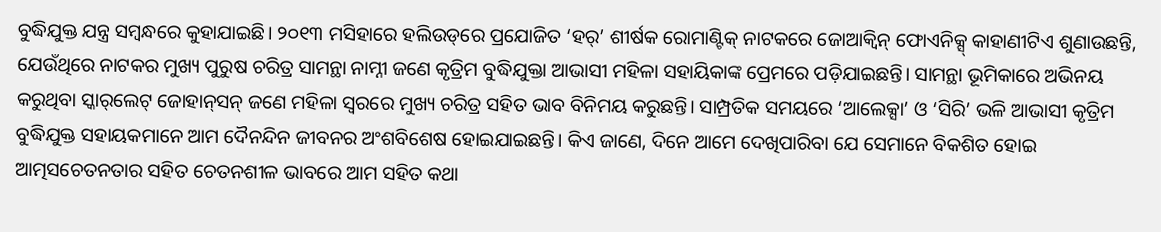ବୁଦ୍ଧିଯୁକ୍ତ ଯନ୍ତ୍ର ସମ୍ବନ୍ଧରେ କୁହାଯାଇଛି। ୨୦୧୩ ମସିହାରେ ହଲିଉଡ୍‌‌ରେ ପ୍ରଯୋଜିତ ‘ହର୍‌‌’ ଶୀର୍ଷକ ରୋମାଣ୍ଟିକ୍‌‌ ନାଟକରେ ଜୋଆକ୍ୱିନ୍‌‌ ଫୋଏନିକ୍ସ୍‌‌ କାହାଣୀଟିଏ ଶୁଣାଉଛନ୍ତି, ଯେଉଁଥିରେ ନାଟକର ମୁଖ୍ୟ ପୁରୁଷ ଚରିତ୍ର ସାମନ୍ଥା ନାମ୍ନୀ ଜଣେ କୃତ୍ରିମ ବୁଦ୍ଧିଯୁକ୍ତା ଆଭାସୀ ମହିଳା ସହାୟିକାଙ୍କ ପ୍ରେମରେ ପଡ଼ିଯାଇଛନ୍ତି। ସାମନ୍ଥା ଭୂମିକାରେ ଅଭିନୟ କରୁଥିବା ସ୍କାର୍‌‌ଲେଟ୍‌‌ ଜୋହାନ୍‌‌ସନ୍‌‌ ଜଣେ ମହିଳା ସ୍ୱରରେ ମୁଖ୍ୟ ଚରିତ୍ର ସହିତ ଭାବ ବିନିମୟ କରୁଛନ୍ତି। ସାମ୍ପ୍ରତିକ ସମୟରେ ‘ଆଲେକ୍ସା’ ଓ ‘ସିରି’ ଭଳି ଆଭାସୀ କୃତ୍ରିମ ବୁଦ୍ଧିଯୁକ୍ତ ସହାୟକମାନେ ଆମ ଦୈନନ୍ଦିନ ଜୀବନର ଅଂଶବିଶେଷ ହୋଇଯାଇଛନ୍ତି। କିଏ ଜାଣେ, ଦିନେ ଆମେ ଦେଖିପାରିବା ଯେ ସେମାନେ ବିକଶିତ ହୋଇ ଆତ୍ମସଚେତନତାର ସହିତ ଚେତନଶୀଳ ଭାବରେ ଆମ ସହିତ କଥା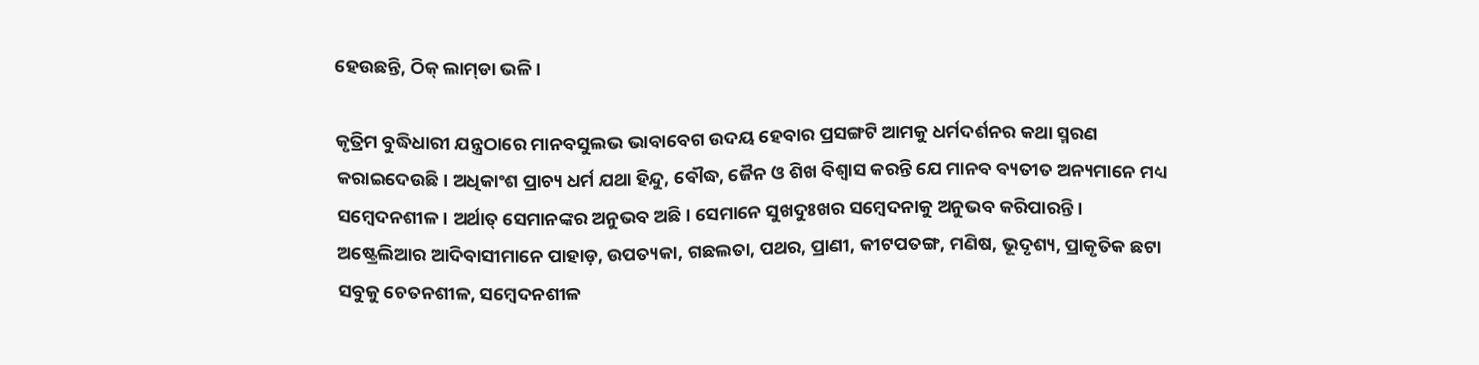ହେଉଛନ୍ତି, ଠିକ୍‌‌ ଲାମ୍‌‌ଡା ଭଳି।

କୃତ୍ରିମ ବୁଦ୍ଧିଧାରୀ ଯନ୍ତ୍ରଠାରେ ମାନବସୁଲଭ ଭାବାବେଗ ଉଦୟ ହେବାର ପ୍ରସଙ୍ଗଟି ଆମକୁ ଧର୍ମଦର୍ଶନର କଥା ସ୍ମରଣ କରାଇଦେଉଛି। ଅଧିକାଂଶ ପ୍ରାଚ୍ୟ ଧର୍ମ ଯଥା ହିନ୍ଦୁ, ବୌଦ୍ଧ, ଜୈନ ଓ ଶିଖ ବିଶ୍ୱାସ କରନ୍ତି ଯେ ମାନବ ବ୍ୟତୀତ ଅନ୍ୟମାନେ ମଧ୍ୟ ସମ୍ବେଦନଶୀଳ। ଅର୍ଥାତ୍‌‌ ସେମାନଙ୍କର ଅନୁଭବ ଅଛି। ସେମାନେ ସୁଖଦୁଃଖର ସମ୍ବେଦନାକୁ ଅନୁଭବ କରିପାରନ୍ତି। ଅଷ୍ଟ୍ରେଲିଆର ଆଦିବାସୀମାନେ ପାହାଡ଼, ଉପତ୍ୟକା, ଗଛଲତା, ପଥର, ପ୍ରାଣୀ, କୀଟପତଙ୍ଗ, ମଣିଷ, ଭୂଦୃଶ୍ୟ, ପ୍ରାକୃତିକ ଛଟା ସବୁକୁ ଚେତନଶୀଳ, ସମ୍ବେଦନଶୀଳ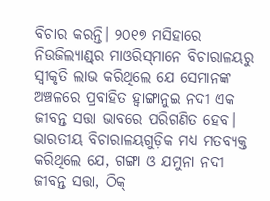ବିଚାର କରନ୍ତି। ୨୦୧୭ ମସିହାରେ ନିଉଜିଲ୍ୟାଣ୍ଡ୍‌‌ର ମାଓରିସ୍‌‌ମାନେ ବିଚାରାଳୟରୁ ସ୍ୱୀକୃତି ଲାଭ କରିଥିଲେ ଯେ ସେମାନଙ୍କ ଅଞ୍ଚଳରେ ପ୍ରବାହିତ ହ୍ୱାଙ୍ଗାନୁଇ ନଦୀ ଏକ ଜୀବନ୍ତ ସତ୍ତା ଭାବରେ ପରିଗଣିତ ହେବ। ଭାରତୀୟ ବିଚାରାଳୟଗୁଡ଼ିକ ମଧ୍ୟ ମତବ୍ୟକ୍ତ କରିଥିଲେ ଯେ, ଗଙ୍ଗା ଓ ଯମୁନା ନଦୀ ଜୀବନ୍ତ ସତ୍ତା, ଠିକ୍‌‌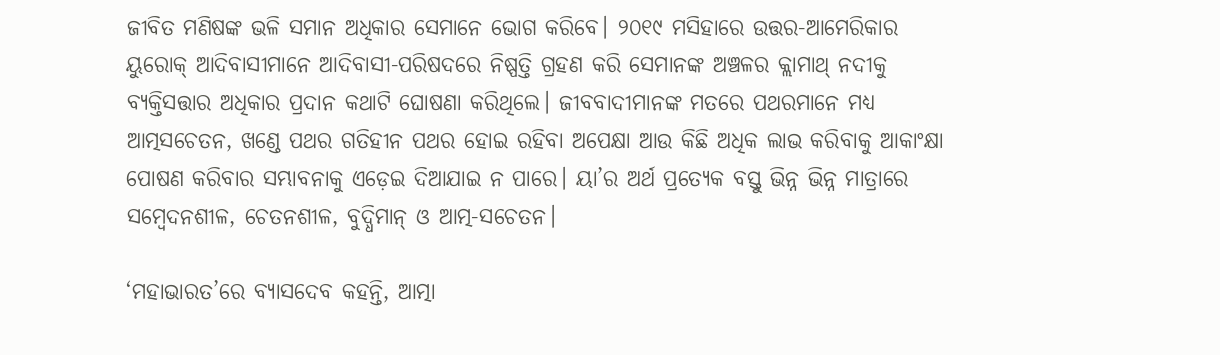ଜୀବିତ ମଣିଷଙ୍କ ଭଳି ସମାନ ଅଧିକାର ସେମାନେ ଭୋଗ କରିବେ। ୨୦୧୯ ମସିହାରେ ଉତ୍ତର-ଆମେରିକାର ୟୁରୋକ୍‌‌ ଆଦିବାସୀମାନେ ଆଦିବାସୀ-ପରିଷଦରେ ନିଷ୍ପତ୍ତି ଗ୍ରହଣ କରି ସେମାନଙ୍କ ଅଞ୍ଚଳର କ୍ଲାମାଥ୍‌‌ ନଦୀକୁ ବ୍ୟକ୍ତିସତ୍ତାର ଅଧିକାର ପ୍ରଦାନ କଥାଟି ଘୋଷଣା କରିଥିଲେ। ଜୀବବାଦୀମାନଙ୍କ ମତରେ ପଥରମାନେ ମଧ୍ୟ ଆତ୍ମସଚେତନ, ଖଣ୍ଡେ ପଥର ଗତିହୀନ ପଥର ହୋଇ ରହିବା ଅପେକ୍ଷା ଆଉ କିଛି ଅଧିକ ଲାଭ କରିବାକୁ ଆକାଂକ୍ଷା ପୋଷଣ କରିବାର ସମ୍ଭାବନାକୁ ଏଡ଼େଇ ଦିଆଯାଇ ନ ପାରେ। ୟା’ର ଅର୍ଥ ପ୍ରତ୍ୟେକ ବସ୍ତୁ ଭିନ୍ନ ଭିନ୍ନ ମାତ୍ରାରେ ସମ୍ବେଦନଶୀଳ, ଚେତନଶୀଳ, ବୁଦ୍ଧିମାନ୍‌‌ ଓ ଆତ୍ମ-ସଚେତନ।

‘ମହାଭାରତ’ରେ ବ୍ୟାସଦେବ କହନ୍ତି, ଆତ୍ମା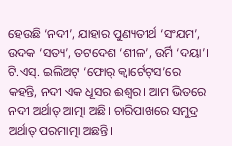ହେଉଛି ‘ନଦୀ’, ଯାହାର ପୁଣ୍ୟତୀର୍ଥ ‘ସଂଯମ’, ଉଦକ ‘ସତ୍ୟ’, ତଟଦେଶ ‘ଶୀଳ’, ଉର୍ମି ‘ଦୟା’। ଟି.ଏସ୍‌‌. ଇଲିଅଟ୍‌‌ ‘ଫୋର୍‌‌ କ୍ୱାର୍ଟେଟ୍‌ସ’ରେ କହନ୍ତି, ନଦୀ ଏକ ଧୂସର ଈଶ୍ୱର। ଆମ ଭିତରେ ନଦୀ ଅର୍ଥାତ୍‌‌ ଆତ୍ମା ଅଛି। ଚାରିପାଖରେ ସମୁଦ୍ର ଅର୍ଥାତ୍‌‌ ପରମାତ୍ମା ଅଛନ୍ତି।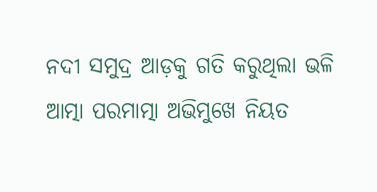ନଦୀ ସମୁଦ୍ର ଆଡ଼କୁ ଗତି କରୁଥିଲା ଭଳି ଆତ୍ମା ପରମାତ୍ମା ଅଭିମୁଖେ ନିୟତ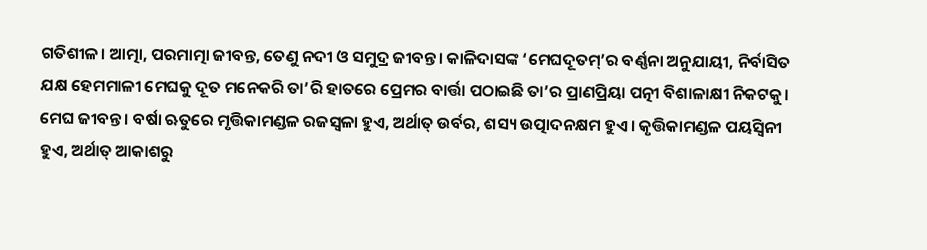ଗତିଶୀଳ। ଆତ୍ମା, ପରମାତ୍ମା ଜୀବନ୍ତ, ତେଣୁ ନଦୀ ଓ ସମୁଦ୍ର ଜୀବନ୍ତ। କାଳିଦାସଙ୍କ ‘ମେଘଦୂତମ୍‌‌’ର ବର୍ଣ୍ଣନା ଅନୁଯାୟୀ, ନିର୍ବାସିତ ଯକ୍ଷ ହେମମାଳୀ ମେଘକୁ ଦୂତ ମନେକରି ତା’ରି ହାତରେ ପ୍ରେମର ବାର୍ତ୍ତା ପଠାଇଛି ତା’ର ପ୍ରାଣପ୍ରିୟା ପତ୍ନୀ ବିଶାଳାକ୍ଷୀ ନିକଟକୁ। ମେଘ ଜୀବନ୍ତ। ବର୍ଷା ଋତୁରେ ମୃତ୍ତିକାମଣ୍ଡଳ ରଜସ୍ୱଳା ହୁଏ, ଅର୍ଥାତ୍‌‌ ଉର୍ବର, ଶସ୍ୟ ଉତ୍ପାଦନକ୍ଷମ ହୁଏ। କୃତ୍ତିକାମଣ୍ଡଳ ପୟସ୍ୱିନୀ ହୁଏ, ଅର୍ଥାତ୍‌‌ ଆକାଶରୁ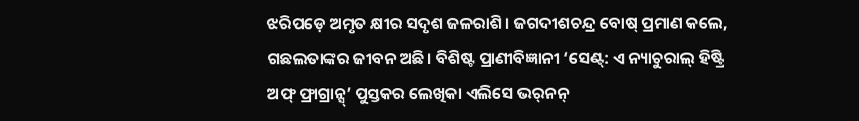ଝରିପଡ଼େ ଅମୃତ କ୍ଷୀର ସଦୃଶ ଜଳରାଶି। ଜଗଦୀଶଚନ୍ଦ୍ର ବୋଷ୍‌‌ ପ୍ରମାଣ କଲେ, ଗଛଲତାଙ୍କର ଜୀବନ ଅଛି। ବିଶିଷ୍ଟ ପ୍ରାଣୀବିଜ୍ଞାନୀ ‘ସେଣ୍ଟ୍‌‌: ଏ ନ୍ୟାଚୁରାଲ୍‌‌ ହିଷ୍ଟ୍ରି ଅଫ୍‌‌ ଫ୍ରାଗ୍ରାନ୍ସ୍‌‌’ ପୁସ୍ତକର ଲେଖିକା ଏଲିସେ ଭର୍‌‌ନନ୍‌‌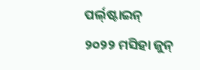ପର୍ଲ୍‌‌ଷ୍ଟାଇନ୍‌‌ ୨୦୨୨ ମସିହା ଜୁନ୍‌‌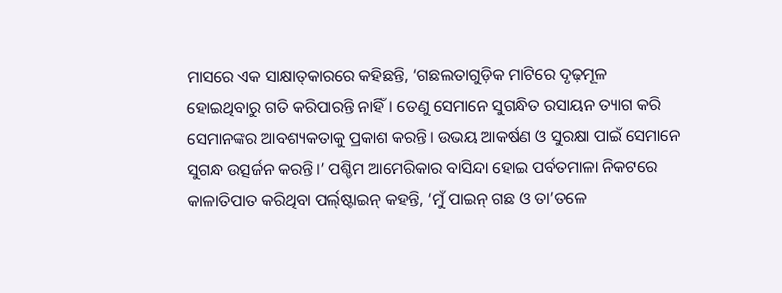ମାସରେ ଏକ ସାକ୍ଷାତ୍‌‌କାରରେ କହିଛନ୍ତି, ‘ଗଛଲତାଗୁଡ଼ିକ ମାଟିରେ ଦୃଢ଼ମୂଳ ହୋଇଥିବାରୁ ଗତି କରିପାରନ୍ତି ନାହିଁ। ତେଣୁ ସେମାନେ ସୁଗନ୍ଧିତ ରସାୟନ ତ୍ୟାଗ କରି ସେମାନଙ୍କର ଆବଶ୍ୟକତାକୁ ପ୍ରକାଶ କରନ୍ତି। ଉଭୟ ଆକର୍ଷଣ ଓ ସୁରକ୍ଷା ପାଇଁ ସେମାନେ ସୁଗନ୍ଧ ଉତ୍ସର୍ଜନ କରନ୍ତି।’ ପଶ୍ଚିମ ଆମେରିକାର ବାସିନ୍ଦା ହୋଇ ପର୍ବତମାଳା ନିକଟରେ କାଳାତିପାତ କରିଥିବା ପର୍ଲ୍‌‌ଷ୍ଟାଇନ୍‌‌ କହନ୍ତି, ‘ମୁଁ ପାଇନ୍‌‌ ଗଛ ଓ ତା’ତଳେ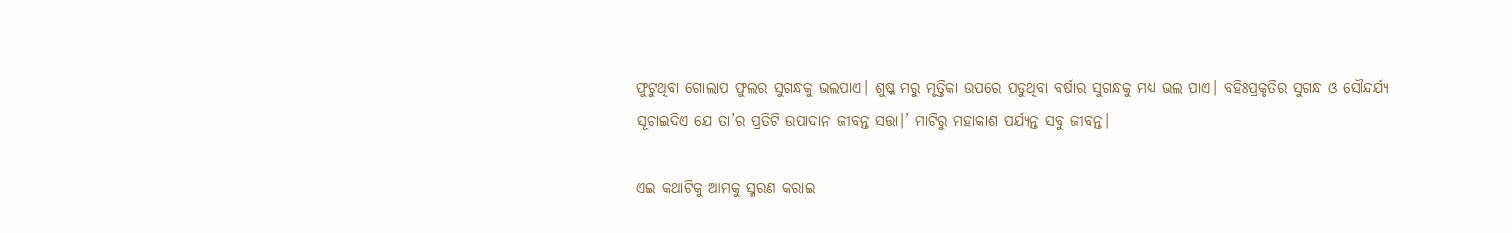ଫୁଟୁଥିବା ଗୋଲାପ ଫୁଲର ସୁଗନ୍ଧକୁ ଭଲପାଏ। ଶୁଷ୍କ ମରୁ ମୃତ୍ତିକା ଉପରେ ପଡୁଥିବା ବର୍ଷାର ସୁଗନ୍ଧକୁ ମଧ୍ୟ ଭଲ ପାଏ। ବହିଃପ୍ରକୃତିର ସୁଗନ୍ଧ ଓ ସୌନ୍ଦର୍ଯ୍ୟ ସୂଚାଇଦିଏ ଯେ ତା’ର ପ୍ରତିଟି ଉପାଦାନ ଜୀବନ୍ତ ସତ୍ତା।’ ମାଟିରୁ ମହାକାଶ ପର୍ଯ୍ୟନ୍ତ ସବୁ ଜୀବନ୍ତ।

ଏଇ କଥାଟିକୁ ଆମକୁ ସ୍ମରଣ କରାଇ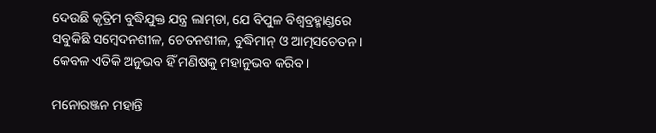ଦେଉଛି କୃତ୍ରିମ ବୁଦ୍ଧିଯୁକ୍ତ ଯନ୍ତ୍ର ଲାମ୍‌‌ଡା, ଯେ ବିପୁଳ ବିଶ୍ୱବ୍ରହ୍ମାଣ୍ଡରେ ସବୁକିଛି ସମ୍ବେଦନଶୀଳ, ଚେତନଶୀଳ, ବୁଦ୍ଧିମାନ୍‌‌ ଓ ଆତ୍ମସଚେତନ। କେବଳ ଏତିକି ଅନୁଭବ ହିଁ ମଣିଷକୁ ମହାନୁଭବ କରିବ।

ମନୋରଞ୍ଜନ ମହାନ୍ତି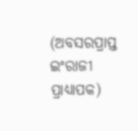(ଅବସରପ୍ରାପ୍ତ ଇଂରାଜୀ ପ୍ରାଧ୍ୟାପକ)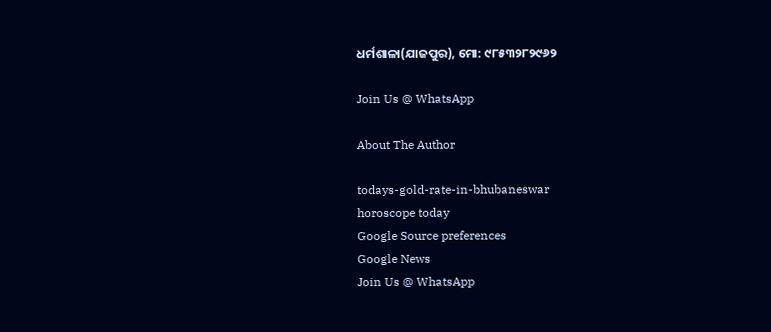ଧର୍ମଶାଳା(ଯାଜପୁର), ମୋ: ୯୮୫୩୨୮୨୯୬୨

Join Us @ WhatsApp

About The Author

todays-gold-rate-in-bhubaneswar
horoscope today
Google Source preferences
Google News
Join Us @ WhatsApp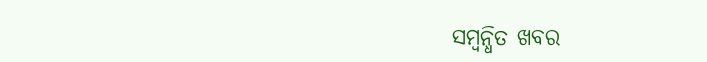ସମ୍ବନ୍ଧିତ ଖବର